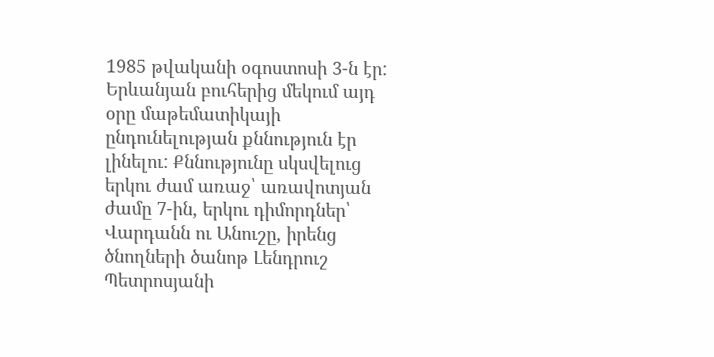1985 թվականի օգոստոսի 3-ն էր: Երևանյան բուհերից մեկում այդ օրը մաթեմատիկայի ընդունելության քննություն էր լինելու: Քննությունը սկսվելուց երկու ժամ առաջ՝ առավոտյան ժամը 7-ին, երկու դիմորդներ՝ Վարդանն ու Անուշը, իրենց ծնողների ծանոթ Լենդրուշ Պետրոսյանի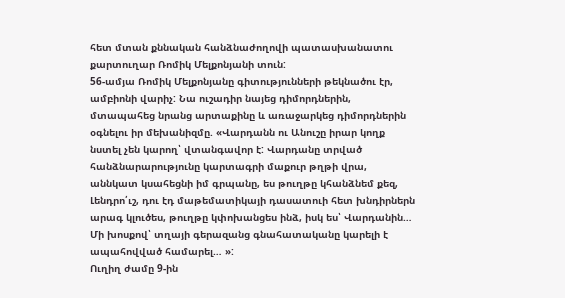հետ մտան քննական հանձնաժողովի պատասխանատու քարտուղար Ռոմիկ Մելքոնյանի տուն:
56-ամյա Ռոմիկ Մելքոնյանը գիտությունների թեկնածու էր, ամբիոնի վարիչ: Նա ուշադիր նայեց դիմորդներին, մտապահեց նրանց արտաքինը և առաջարկեց դիմորդներին օգնելու իր մեխանիզմը. «Վարդանն ու Անուշը իրար կողք նստել չեն կարող՝ վտանգավոր է: Վարդանը տրված հանձնարարությունը կարտագրի մաքուր թղթի վրա, աննկատ կսահեցնի իմ գրպանը, ես թուղթը կհանձնեմ քեզ, Լենդրո՛ւշ, դու էդ մաթեմատիկայի դասատուի հետ խնդիրներն արագ կլուծես, թուղթը կփոխանցես ինձ, իսկ ես՝ Վարդանին… Մի խոսքով՝ տղայի գերազանց գնահատականը կարելի է ապահովված համարել… »:
Ուղիղ ժամը 9-ին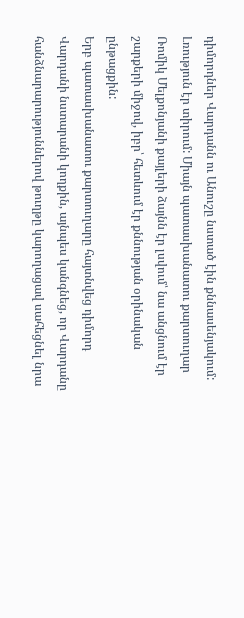դիմորդներ Վարդանն ու Անուշը նստած էին քննասենյակում: Լռություն էր տիրում: Միայն պատասխանատու քարտուղար Ռոմիկ Մելքոնյանի քայլերի ձայնն էր լսվում՝ նա անցնում էր շարքերի միջով, իբր՝ հետևում էր քննության օրինական ընթացքին:
Երբ պատասխանատու քարտուղարը հայտնվեց դիմորդ Վարդանի նստարանի կողքին, այնպես կանգնեց, որ Վարդանը հանձնարարություններով թուղթը կարողացավ սահեցնել նրա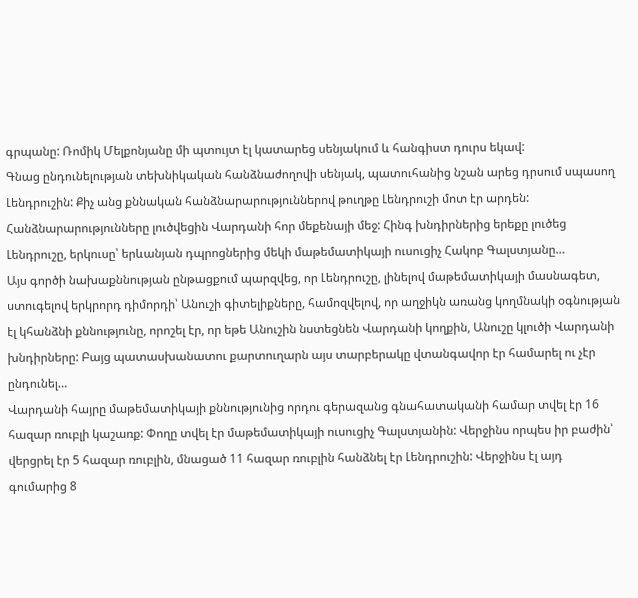գրպանը: Ռոմիկ Մելքոնյանը մի պտույտ էլ կատարեց սենյակում և հանգիստ դուրս եկավ:
Գնաց ընդունելության տեխնիկական հանձնաժողովի սենյակ, պատուհանից նշան արեց դրսում սպասող Լենդրուշին: Քիչ անց քննական հանձնարարություններով թուղթը Լենդրուշի մոտ էր արդեն:
Հանձնարարությունները լուծվեցին Վարդանի հոր մեքենայի մեջ: Հինգ խնդիրներից երեքը լուծեց Լենդրուշը, երկուսը՝ երևանյան դպրոցներից մեկի մաթեմատիկայի ուսուցիչ Հակոբ Գալստյանը…
Այս գործի նախաքննության ընթացքում պարզվեց, որ Լենդրուշը, լինելով մաթեմատիկայի մասնագետ, ստուգելով երկրորդ դիմորդի՝ Անուշի գիտելիքները, համոզվելով, որ աղջիկն առանց կողմնակի օգնության էլ կհանձնի քննությունը, որոշել էր, որ եթե Անուշին նստեցնեն Վարդանի կողքին, Անուշը կլուծի Վարդանի խնդիրները: Բայց պատասխանատու քարտուղարն այս տարբերակը վտանգավոր էր համարել ու չէր ընդունել…
Վարդանի հայրը մաթեմատիկայի քննությունից որդու գերազանց գնահատականի համար տվել էր 16 հազար ռուբլի կաշառք: Փողը տվել էր մաթեմատիկայի ուսուցիչ Գալստյանին: Վերջինս որպես իր բաժին՝ վերցրել էր 5 հազար ռուբլին, մնացած 11 հազար ռուբլին հանձնել էր Լենդրուշին: Վերջինս էլ այդ գումարից 8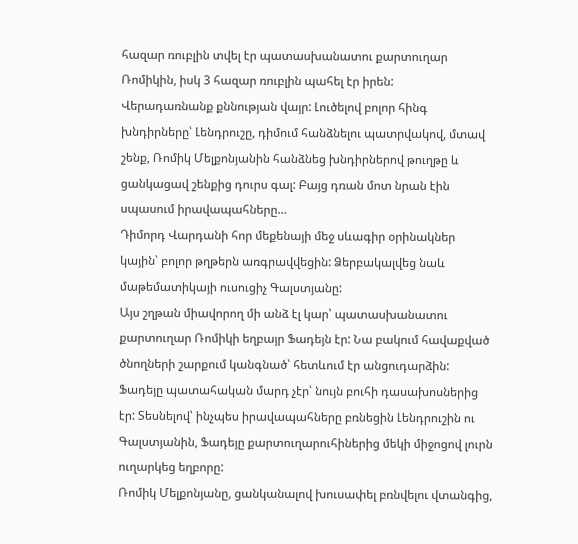հազար ռուբլին տվել էր պատասխանատու քարտուղար Ռոմիկին, իսկ 3 հազար ռուբլին պահել էր իրեն:
Վերադառնանք քննության վայր: Լուծելով բոլոր հինգ խնդիրները՝ Լենդրուշը, դիմում հանձնելու պատրվակով, մտավ շենք, Ռոմիկ Մելքոնյանին հանձնեց խնդիրներով թուղթը և ցանկացավ շենքից դուրս գալ: Բայց դռան մոտ նրան էին սպասում իրավապահները…
Դիմորդ Վարդանի հոր մեքենայի մեջ սևագիր օրինակներ կային՝ բոլոր թղթերն առգրավվեցին: Ձերբակալվեց նաև մաթեմատիկայի ուսուցիչ Գալստյանը:
Այս շղթան միավորող մի անձ էլ կար՝ պատասխանատու քարտուղար Ռոմիկի եղբայր Ֆադեյն էր: Նա բակում հավաքված ծնողների շարքում կանգնած՝ հետևում էր անցուդարձին:
Ֆադեյը պատահական մարդ չէր՝ նույն բուհի դասախոսներից էր: Տեսնելով՝ ինչպես իրավապահները բռնեցին Լենդրուշին ու Գալստյանին, Ֆադեյը քարտուղարուհիներից մեկի միջոցով լուրն ուղարկեց եղբորը:
Ռոմիկ Մելքոնյանը, ցանկանալով խուսափել բռնվելու վտանգից,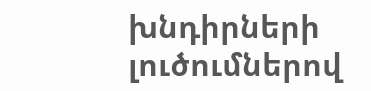խնդիրների լուծումներով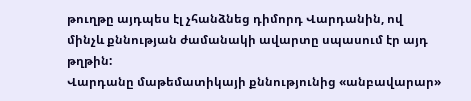թուղթը այդպես էլ չհանձնեց դիմորդ Վարդանին, ով մինչև քննության ժամանակի ավարտը սպասում էր այդ թղթին:
Վարդանը մաթեմատիկայի քննությունից «անբավարար»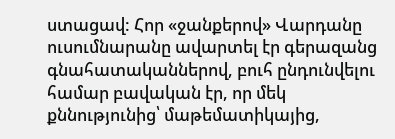ստացավ: Հոր «ջանքերով» Վարդանը ուսումնարանը ավարտել էր գերազանց գնահատականներով, բուհ ընդունվելու համար բավական էր, որ մեկ քննությունից՝ մաթեմատիկայից,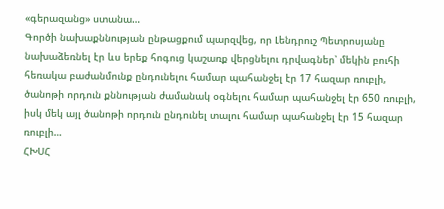«գերազանց» ստանա…
Գործի նախաքննության ընթացքում պարզվեց, որ Լենդրուշ Պետրոսյանը նախաձեռնել էր ևս երեք հոգուց կաշառք վերցնելու դրվագներ՝ մեկին բուհի հեռակա բաժանմունք ընդունելու համար պահանջել էր 17 հազար ռուբլի, ծանոթի որդուն քննության ժամանակ օգնելու համար պահանջել էր 650 ռուբլի, իսկ մեկ այլ ծանոթի որդուն ընդունել տալու համար պահանջել էր 15 հազար ռուբլի…
ՀԽՍՀ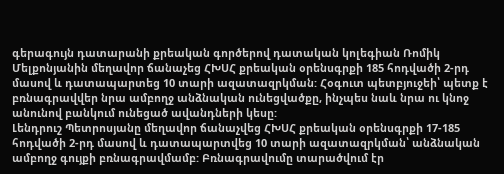գերագույն դատարանի քրեական գործերով դատական կոլեգիան Ռոմիկ Մելքոնյանին մեղավոր ճանաչեց ՀԽՍՀ քրեական օրենսգրքի 185 հոդվածի 2-րդ մասով և դատապարտեց 10 տարի ազատազրկման: Հօգուտ պետբյուջեի՝ պետք է բռնագրավվեր նրա ամբողջ անձնական ունեցվածքը, ինչպես նաև նրա ու կնոջ անունով բանկում ունեցած ավանդների կեսը:
Լենդրուշ Պետրոսյանը մեղավոր ճանաչվեց ՀԽՍՀ քրեական օրենսգրքի 17-185 հոդվածի 2-րդ մասով և դատապարտվեց 10 տարի ազատազրկման՝ անձնական ամբողջ գույքի բռնագրավմամբ: Բռնագրավումը տարածվում էր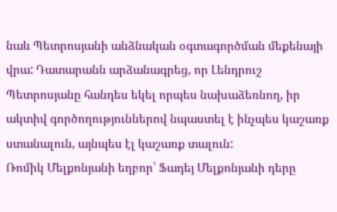նաև Պետրոսյանի անձնական օգտագործման մեքենայի վրա: Դատարանն արձանագրեց, որ Լենդրուշ Պետրոսյանը հանդես եկել որպես նախաձեռնող, իր ակտիվ գործողություններով նպաստել է ինչպես կաշառք ստանալուն, այնպես էլ կաշառք տալուն:
Ռոմիկ Մելքոնյանի եղբոր՝ Ֆադեյ Մելքոնյանի դերը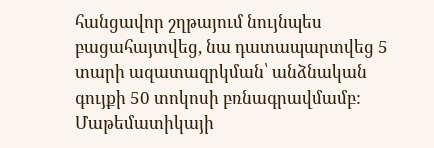հանցավոր շղթայում նույնպես բացահայտվեց, նա դատապարտվեց 5 տարի ազատազրկման՝ անձնական գույքի 50 տոկոսի բռնագրավմամբ:
Մաթեմատիկայի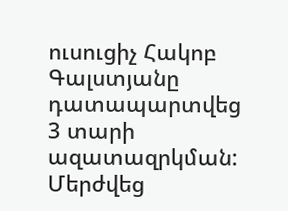ուսուցիչ Հակոբ Գալստյանը դատապարտվեց 3 տարի ազատազրկման: Մերժվեց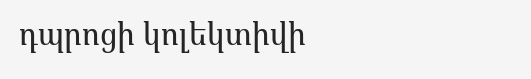դպրոցի կոլեկտիվի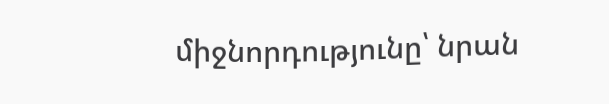միջնորդությունը՝ նրան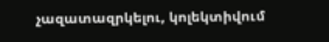չազատազրկելու, կոլեկտիվում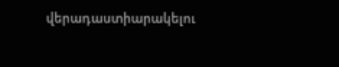վերադաստիարակելու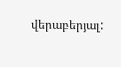վերաբերյալ: